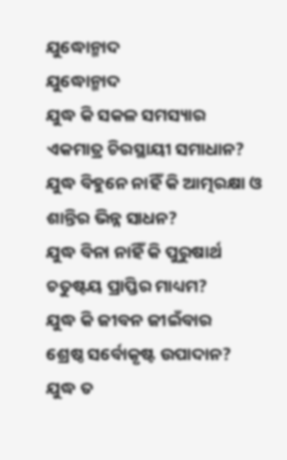ଯୁଦ୍ଧୋନ୍ମାଦ
ଯୁଦ୍ଧୋନ୍ମାଦ
ଯୁଦ୍ଧ କି ସକଳ ସମସ୍ୟାର
ଏକମାତ୍ର ଚିରସ୍ଥାୟୀ ସମାଧାନ?
ଯୁଦ୍ଧ ବିହୁନେ ନାହିଁ କି ଆତ୍ମରକ୍ଷା ଓ
ଶାନ୍ତିର ଭିନ୍ନ ସାଧନ?
ଯୁଦ୍ଧ ବିନା ନାହିଁ କି ପୁରୁଷାର୍ଥ
ଚତୁଷ୍ଟୟ ପ୍ରାପ୍ତିର ମାଧ୍ୟମ?
ଯୁଦ୍ଧ କି ଜୀବନ ଜୀଇଁବାର
ଶ୍ରେଷ୍ଠ ସର୍ବୋକୃଷ୍ଟ ଉପାଦାନ?
ଯୁଦ୍ଧ ତ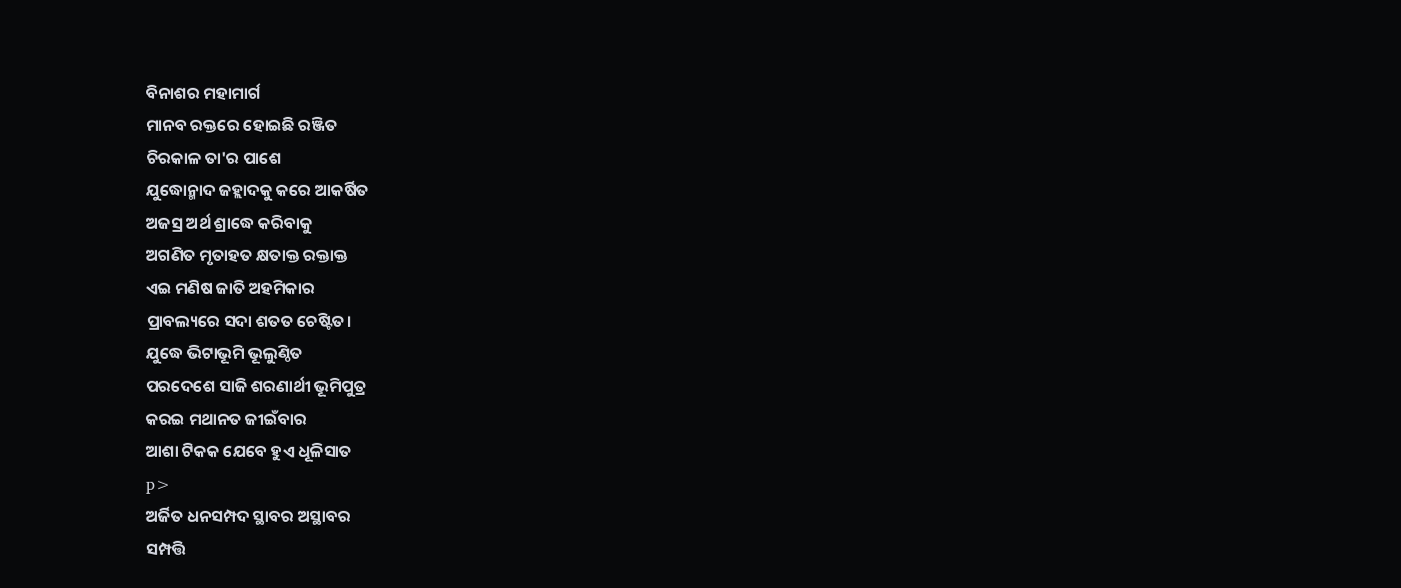ବିନାଶର ମହାମାର୍ଗ
ମାନବ ରକ୍ତରେ ହୋଇଛି ରଞ୍ଜିତ
ଚିରକାଳ ତା'ର ପାଶେ
ଯୁଦ୍ଧୋନ୍ମାଦ ଜହ୍ଲାଦକୁ କରେ ଆକର୍ଷିତ
ଅଜସ୍ର ଅର୍ଥ ଶ୍ରାଦ୍ଧେ କରିବାକୁ
ଅଗଣିତ ମୃତାହତ କ୍ଷତାକ୍ତ ରକ୍ତାକ୍ତ
ଏଇ ମଣିଷ ଜାତି ଅହମିକାର
ପ୍ରାବଲ୍ୟରେ ସଦା ଶତତ ଚେଷ୍ଟିତ।
ଯୁଦ୍ଧେ ଭିଟାଭୂମି ଭୂଲୁଣ୍ଠିତ
ପରଦେଶେ ସାଜି ଶରଣାର୍ଥୀ ଭୂମିପୁତ୍ର
କରଇ ମଥାନତ ଜୀଇଁବାର
ଆଶା ଟିକକ ଯେବେ ହୁଏ ଧୂଳିସାତ
p>
ଅର୍ଜିତ ଧନସମ୍ପଦ ସ୍ଥାବର ଅସ୍ଥାବର
ସମ୍ପତ୍ତି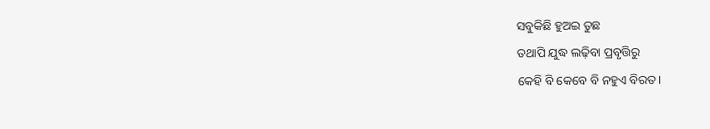ସବୁକିଛି ହୁଅଇ ତୁଛ
ତଥାପି ଯୁଦ୍ଧ ଲଢ଼ିବା ପ୍ରବୃତ୍ତିରୁ
କେହି ବି କେବେ ବି ନହୁଏ ବିରତ।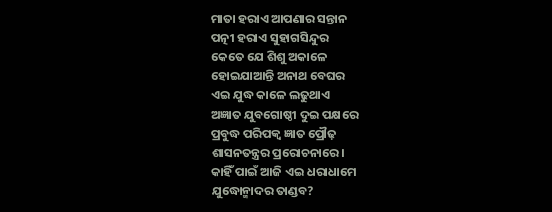ମାତା ହରାଏ ଆପଣାର ସନ୍ତାନ
ପତ୍ନୀ ହରାଏ ସୁହାଗସିନ୍ଦୁର
କେତେ ଯେ ଶିଶୁ ଅକାଳେ
ହୋଇଯାଆନ୍ତି ଅନାଥ ବେଘର
ଏଇ ଯୁଦ୍ଧ କାଳେ ଲଢୁଥାଏ
ଅଜ୍ଞାତ ଯୁବଗୋଷ୍ଠୀ ଦୁଇ ପକ୍ଷରେ
ପ୍ରବୁଦ୍ଧ ପରିପକ୍ବ ଜ୍ଞାତ ପ୍ରୌଢ଼
ଶାସନତନ୍ତ୍ରର ପ୍ରରୋଚନାରେ।
କାହିଁ ପାଇଁ ଆଜି ଏଇ ଧରାଧାମେ
ଯୁଦ୍ଧୋନ୍ମାଦର ତାଣ୍ଡବ?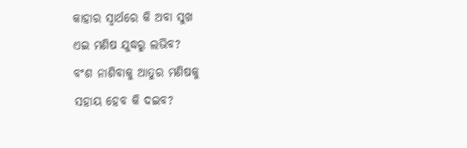କାହାର ସ୍ବାର୍ଥରେ କି ଅବା ସୁଖ
ଏଇ ମଣିଷ ଯୁଦ୍ଧରୁ ଲଭିବ?
ବଂଶ ନାଶିବାକୁ ଆତୁର ମଣିଷକୁ
ସହାୟ ହେବ କି ଦଇବ?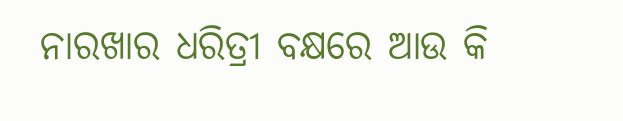ନାରଖାର ଧରିତ୍ରୀ ବକ୍ଷରେ ଆଉ କି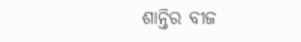ଶାନ୍ତିର ବୀଜ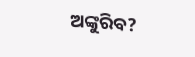ଅଙ୍କୁରିବ?